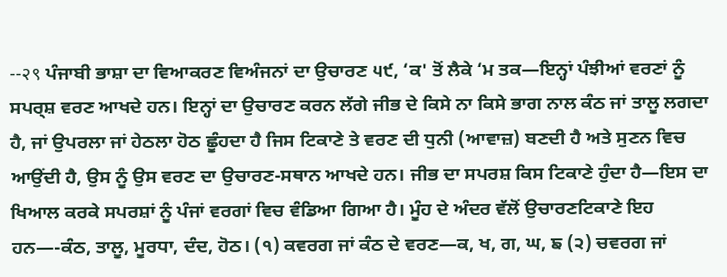--२९ ਪੰਜਾਬੀ ਭਾਸ਼ਾ ਦਾ ਵਿਆਕਰਣ ਵਿਅੰਜਨਾਂ ਦਾ ਉਚਾਰਣ ੫੯, ‘ਕ' ਤੋਂ ਲੈਕੇ ‘ਮ ਤਕ—ਇਨ੍ਹਾਂ ਪੰਝੀਆਂ ਵਰਣਾਂ ਨੂੰ ਸਪਰ੍ਸ਼ ਵਰਣ ਆਖਦੇ ਹਨ। ਇਨ੍ਹਾਂ ਦਾ ਉਚਾਰਣ ਕਰਨ ਲੱਗੇ ਜੀਭ ਦੇ ਕਿਸੇ ਨਾ ਕਿਸੇ ਭਾਗ ਨਾਲ ਕੰਠ ਜਾਂ ਤਾਲੂ ਲਗਦਾ ਹੈ, ਜਾਂ ਉਪਰਲਾ ਜਾਂ ਹੇਠਲਾ ਹੋਠ ਛੂੰਹਦਾ ਹੈ ਜਿਸ ਟਿਕਾਣੇ ਤੇ ਵਰਣ ਦੀ ਧੁਨੀ (ਆਵਾਜ਼) ਬਣਦੀ ਹੈ ਅਤੇ ਸੁਣਨ ਵਿਚ ਆਉਂਦੀ ਹੈ, ਉਸ ਨੂੰ ਉਸ ਵਰਣ ਦਾ ਉਚਾਰਣ-ਸਥਾਨ ਆਖਦੇ ਹਨ। ਜੀਭ ਦਾ ਸਪਰਸ਼ ਕਿਸ ਟਿਕਾਣੇ ਹੁੰਦਾ ਹੈ—ਇਸ ਦਾ ਖਿਆਲ ਕਰਕੇ ਸਪਰਸ਼ਾਂ ਨੂੰ ਪੰਜਾਂ ਵਰਗਾਂ ਵਿਚ ਵੰਡਿਆ ਗਿਆ ਹੈ। ਮੂੰਹ ਦੇ ਅੰਦਰ ਵੱਲੋਂ ਉਚਾਰਣਟਿਕਾਣੇ ਇਹ ਹਨ—-ਕੰਠ, ਤਾਲੂ, ਮੂਰਧਾ, ਦੰਦ, ਹੋਠ। (੧) ਕਵਰਗ ਜਾਂ ਕੰਠ ਦੇ ਵਰਣ—ਕ, ਖ, ਗ, ਘ, ਙ (੨) ਚਵਰਗ ਜਾਂ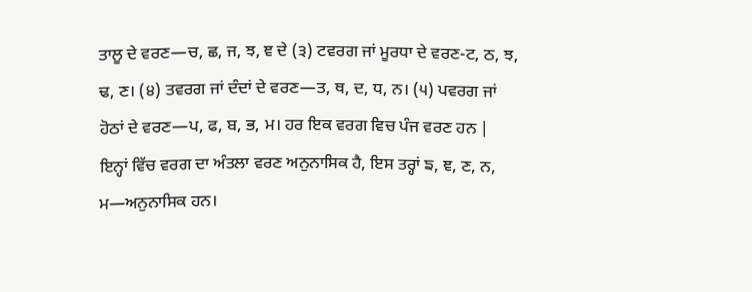ਤਾਲੂ ਦੇ ਵਰਣ—ਚ, ਛ, ਜ, ਝ, ਞ ਦੇ (੩) ਟਵਰਗ ਜਾਂ ਮੂਰਧਾ ਦੇ ਵਰਣ-ਟ, ਠ, ਝ, ਢ, ਣ। (੪) ਤਵਰਗ ਜਾਂ ਦੰਦਾਂ ਦੇ ਵਰਣ—ਤ, ਥ, ਦ, ਧ, ਨ। (੫) ਪਵਰਗ ਜਾਂ ਹੋਠਾਂ ਦੇ ਵਰਣ—ਪ, ਫ, ਬ, ਭ, ਮ। ਹਰ ਇਕ ਵਰਗ ਵਿਚ ਪੰਜ ਵਰਣ ਹਨ | ਇਨ੍ਹਾਂ ਵਿੱਚ ਵਰਗ ਦਾ ਅੰਤਲਾ ਵਰਣ ਅਨੁਨਾਸਿਕ ਹੈ, ਇਸ ਤਰ੍ਹਾਂ ਙ, ਞ, ਣ, ਨ, ਮ—ਅਨੁਨਾਸਿਕ ਹਨ।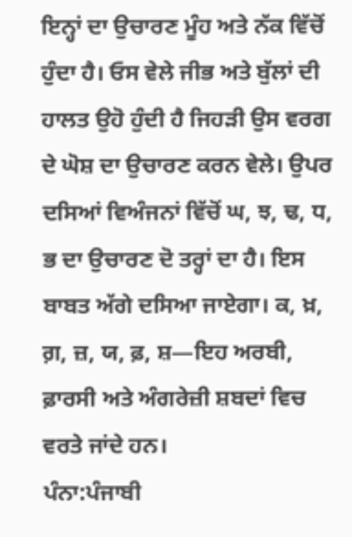ਇਨ੍ਹਾਂ ਦਾ ਉਚਾਰਣ ਮੂੰਹ ਅਤੇ ਨੱਕ ਵਿੱਚੋਂ ਹੁੰਦਾ ਹੈ। ਓਸ ਵੇਲੇ ਜੀਭ ਅਤੇ ਬੁੱਲਾਂ ਦੀ ਹਾਲਤ ਉਹੋ ਹੁੰਦੀ ਹੈ ਜਿਹੜੀ ਉਸ ਵਰਗ ਦੇ ਘੋਸ਼ ਦਾ ਉਚਾਰਣ ਕਰਨ ਵੇਲੇ। ਉਪਰ ਦਸਿਆਂ ਵਿਅੰਜਨਾਂ ਵਿੱਚੋਂ ਘ, ਝ, ਢ, ਧ, ਭ ਦਾ ਉਚਾਰਣ ਦੋ ਤਰ੍ਹਾਂ ਦਾ ਹੈ। ਇਸ ਬਾਬਤ ਅੱਗੇ ਦਸਿਆ ਜਾਏਗਾ। ਕ, ਖ਼, ਗ਼, ਜ਼, ਯ, ਫ਼, ਸ਼—ਇਹ ਅਰਬੀ, ਫ਼ਾਰਸੀ ਅਤੇ ਅੰਗਰੇਜ਼ੀ ਸ਼ਬਦਾਂ ਵਿਚ ਵਰਤੇ ਜਾਂਦੇ ਹਨ।
ਪੰਨਾ:ਪੰਜਾਬੀ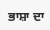ਭਾਸ਼ਾ ਦਾ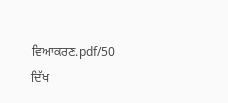ਵਿਆਕਰਣ.pdf/50
ਦਿੱਖ